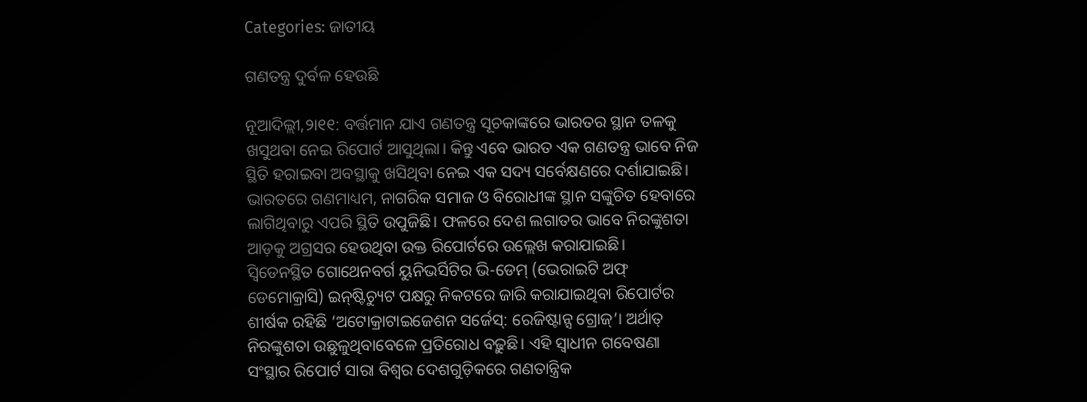Categories: ଜାତୀୟ

ଗଣତନ୍ତ୍ର ଦୁର୍ବଳ ହେଉଛି

ନୂଆଦିଲ୍ଲୀ,୨ା୧୧: ବର୍ତ୍ତମାନ ଯାଏ ଗଣତନ୍ତ୍ର ସୂଚକାଙ୍କରେ ଭାରତର ସ୍ଥାନ ତଳକୁ ଖସୁଥବା ନେଇ ରିପୋର୍ଟ ଆସୁଥିଲା। କିନ୍ତୁ ଏବେ ଭାରତ ଏକ ଗଣତନ୍ତ୍ର ଭାବେ ନିଜ ସ୍ଥିତି ହରାଇବା ଅବସ୍ଥାକୁ ଖସିଥିବା ନେଇ ଏକ ସଦ୍ୟ ସର୍ବେକ୍ଷଣରେ ଦର୍ଶାଯାଇଛି। ଭାରତରେ ଗଣମାଧ୍ୟମ, ନାଗରିକ ସମାଜ ଓ ବିରୋଧୀଙ୍କ ସ୍ଥାନ ସଙ୍କୁଚିତ ହେବାରେ ଲାଗିଥିବାରୁ ଏପରି ସ୍ଥିତି ଉପୁଜିଛି। ଫଳରେ ଦେଶ ଲଗାତର ଭାବେ ନିରଙ୍କୁଶତା ଆଡ଼କୁ ଅଗ୍ରସର ହେଉଥିବା ଉକ୍ତ ରିପୋର୍ଟରେ ଉଲ୍ଲେଖ କରାଯାଇଛି।
ସ୍ବିଡେନସ୍ଥିତ ଗୋଥେନବର୍ଗ ୟୁନିଭର୍ସିଟିର ଭି-ଡେମ୍‌ (ଭେରାଇଟି ଅଫ୍‌ ଡେମୋକ୍ରାସି) ଇନ୍‌ଷ୍ଟିଚ୍ୟୁଟ ପକ୍ଷରୁ ନିକଟରେ ଜାରି କରାଯାଇଥିବା ରିପୋର୍ଟର ଶୀର୍ଷକ ରହିଛି ‘ଅଟୋକ୍ରାଟାଇଜେଶନ ସର୍ଜେସ୍‌: ରେଜିଷ୍ଟାନ୍ସ ଗ୍ରୋଜ୍‌’। ଅର୍ଥାତ୍‌ ନିରଙ୍କୁଶତା ଉଛୁଳୁଥିବାବେଳେ ପ୍ରତିରୋଧ ବଢ଼ୁଛି। ଏହି ସ୍ବାଧୀନ ଗବେଷଣା ସଂସ୍ଥାର ରିପୋର୍ଟ ସାରା ବିଶ୍ୱର ଦେଶଗୁଡ଼ିକରେ ଗଣତାନ୍ତ୍ରିକ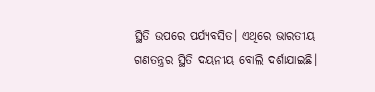ସ୍ଥିତି ଉପରେ ପର୍ଯ୍ୟବସିତ। ଏଥିରେ ଭାରତୀୟ ଗଣତନ୍ତ୍ରର ସ୍ଥିତି ଦୟନୀୟ ବୋଲି ଦର୍ଶାଯାଇଛି।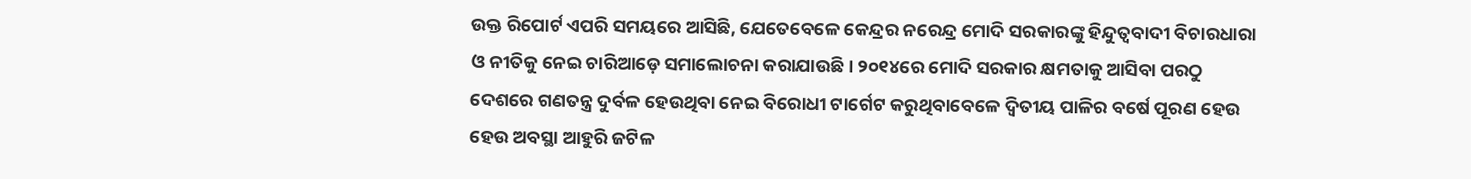ଉକ୍ତ ରିପୋର୍ଟ ଏପରି ସମୟରେ ଆସିଛି, ଯେତେବେଳେ କେନ୍ଦ୍ରର ନରେନ୍ଦ୍ର ମୋଦି ସରକାରଙ୍କୁ ହିନ୍ଦୁତ୍ୱବାଦୀ ବିଚାରଧାରା ଓ ନୀତିକୁ ନେଇ ଚାରିଆଡ଼େ ସମାଲୋଚନା କରାଯାଉଛି। ୨୦୧୪ରେ ମୋଦି ସରକାର କ୍ଷମତାକୁ ଆସିବା ପରଠୁ ଦେଶରେ ଗଣତନ୍ତ୍ର ଦୁର୍ବଳ ହେଉଥିବା ନେଇ ବିରୋଧୀ ଟାର୍ଗେଟ କରୁଥିବାବେଳେ ଦ୍ୱିତୀୟ ପାଳିର ବର୍ଷେ ପୂରଣ ହେଉ ହେଉ ଅବସ୍ଥା ଆହୁରି ଜଟିଳ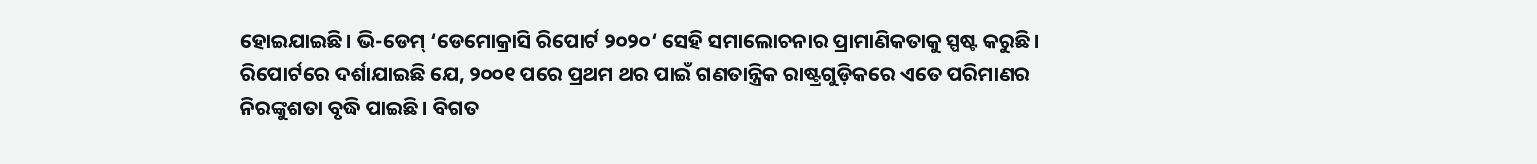ହୋଇଯାଇଛି। ଭି-ଡେମ୍‌ ‘ଡେମୋକ୍ରାସି ରିପୋର୍ଟ ୨୦୨୦‘ ସେହି ସମାଲୋଚନାର ପ୍ରାମାଣିକତାକୁ ସ୍ପଷ୍ଟ କରୁଛି।
ରିପୋର୍ଟରେ ଦର୍ଶାଯାଇଛି ଯେ, ୨୦୦୧ ପରେ ପ୍ରଥମ ଥର ପାଇଁ ଗଣତାନ୍ତ୍ରିକ ରାଷ୍ଟ୍ରଗୁଡ଼ିକରେ ଏତେ ପରିମାଣର ନିରଙ୍କୁଶତା ବୃଦ୍ଧି ପାଇଛି। ବିଗତ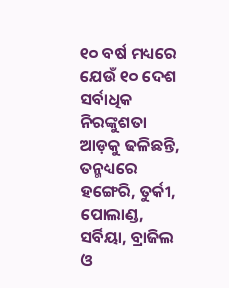୧୦ ବର୍ଷ ମଧ୍ୟରେ ଯେଉଁ ୧୦ ଦେଶ ସର୍ବାଧିକ ନିରଙ୍କୁଶତା ଆଡ଼କୁ ଢଳିଛନ୍ତି, ତନ୍ମଧ୍ୟରେ ହଙ୍ଗେରି, ତୁର୍କୀ, ପୋଲାଣ୍ଡ, ସର୍ବିୟା, ବ୍ରାଜିଲ ଓ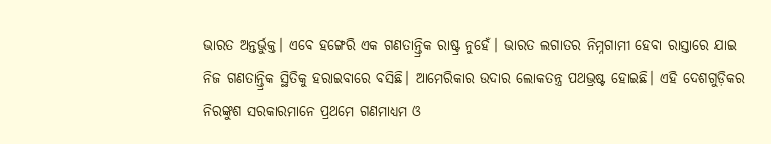ଭାରତ ଅନ୍ତର୍ଭୁକ୍ତ। ଏବେ ହଙ୍ଗେରି ଏକ ଗଣତାନ୍ତ୍ରିକ ରାଷ୍ଟ୍ର ନୁହେଁ। ଭାରତ ଲଗାତର ନିମ୍ନଗାମୀ ହେବା ରାସ୍ତାରେ ଯାଇ ନିଜ ଗଣତାନ୍ତ୍ରିକ ସ୍ଥିତିକୁ ହରାଇବାରେ ବସିଛି। ଆମେରିକାର ଉଦାର ଲୋକତନ୍ତ୍ର ପଥଭ୍ରଷ୍ଟ ହୋଇଛି। ଏହି ଦେଶଗୁଡ଼ିକର ନିରଙ୍କୁଶ ସରକାରମାନେ ପ୍ରଥମେ ଗଣମାଧ୍ୟମ ଓ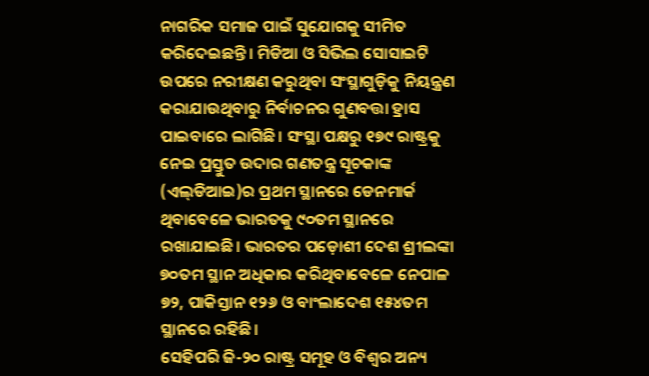ନାଗରିକ ସମାଜ ପାଇଁ ସୁଯୋଗକୁ ସୀମିତ କରିଦେଇଛନ୍ତି। ମିଡିଆ ଓ ସିଭିଲ ସୋସାଇଟି ଉପରେ ନରୀକ୍ଷଣ କରୁଥିବା ସଂସ୍ଥାଗୁଡ଼ିକୁ ନିୟନ୍ତ୍ରଣ କରାଯାଉଥିବାରୁ ନିର୍ବାଚନର ଗୁଣବତ୍ତା ହ୍ରାସ ପାଇବାରେ ଲାଗିଛି। ସଂସ୍ଥା ପକ୍ଷରୁ ୧୭୯ ରାଷ୍ଟ୍ରକୁ ନେଇ ପ୍ରସ୍ତୁତ ଉଦାର ଗଣତନ୍ତ୍ର ସୂଚକାଙ୍କ (ଏଲ୍‌ଡିଆଇ)ର ପ୍ରଥମ ସ୍ଥାନରେ ଡେନମାର୍କ ଥିବାବେଳେ ଭାରତକୁ ୯୦ତମ ସ୍ଥାନରେ ରଖାଯାଇଛି। ଭାରତର ପଡ଼ୋଶୀ ଦେଶ ଶ୍ରୀଲଙ୍କା ୭୦ତମ ସ୍ଥାନ ଅଧିକାର କରିଥିବାବେଳେ ନେପାଳ ୭୨, ପାକିସ୍ତାନ ୧୨୬ ଓ ବାଂଲାଦେଶ ୧୫୪ତମ ସ୍ଥାନରେ ରହିଛି।
ସେହିପରି ଜି-୨୦ ରାଷ୍ଟ୍ର ସମୂହ ଓ ବିଶ୍ୱର ଅନ୍ୟ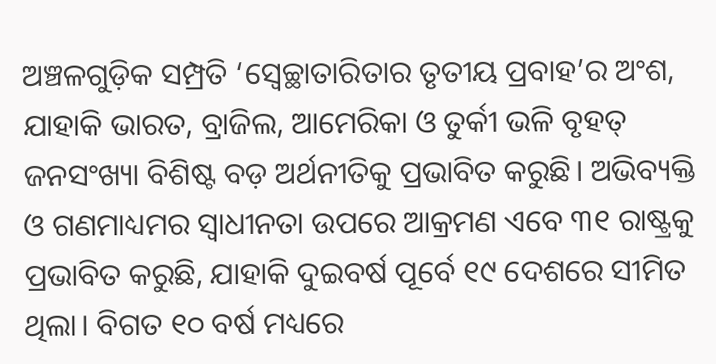ଅଞ୍ଚଳଗୁଡ଼ିକ ସମ୍ପ୍ରତି ‘ସ୍ବେଚ୍ଛାତାରିତାର ତୃତୀୟ ପ୍ରବାହ’ର ଅଂଶ, ଯାହାକି ଭାରତ, ବ୍ରାଜିଲ, ଆମେରିକା ଓ ତୁର୍କୀ ଭଳି ବୃହତ୍‌ ଜନସଂଖ୍ୟା ବିଶିଷ୍ଟ ବଡ଼ ଅର୍ଥନୀତିକୁ ପ୍ରଭାବିତ କରୁଛି। ଅଭିବ୍ୟକ୍ତି ଓ ଗଣମାଧ୍ୟମର ସ୍ବାଧୀନତା ଉପରେ ଆକ୍ରମଣ ଏବେ ୩୧ ରାଷ୍ଟ୍ରକୁ ପ୍ରଭାବିତ କରୁଛି, ଯାହାକି ଦୁଇବର୍ଷ ପୂର୍ବେ ୧୯ ଦେଶରେ ସୀମିତ ଥିଲା। ବିଗତ ୧୦ ବର୍ଷ ମଧ୍ୟରେ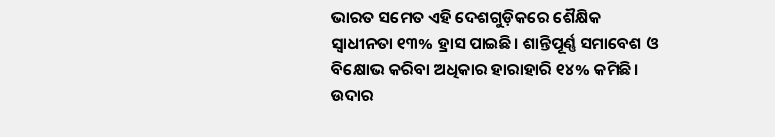ଭାରତ ସମେତ ଏହି ଦେଶଗୁଡ଼ିକରେ ଶୈକ୍ଷିକ ସ୍ବାଧୀନତା ୧୩% ହ୍ରାସ ପାଇଛି। ଶାନ୍ତିପୂର୍ଣ୍ଣ ସମାବେଶ ଓ ବିକ୍ଷୋଭ କରିବା ଅଧିକାର ହାରାହାରି ୧୪% କମିଛି।
ଉଦାର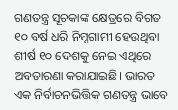ଗଣତନ୍ତ୍ର ସୂଚକାଙ୍କ କ୍ଷେତ୍ରରେ ବିଗତ ୧୦ ବର୍ଷ ଧରି ନିମ୍ନଗାମୀ ହେଉଥିବା ଶୀର୍ଷ ୧୦ ଦେଶକୁ ନେଇ ଏଥିରେ ଅବତାରଣା କରାଯାଇଛି। ଭାରତ ଏକ ନିର୍ବାଚନଭିତ୍ତିକ ଗଣତନ୍ତ୍ର ଭାବେ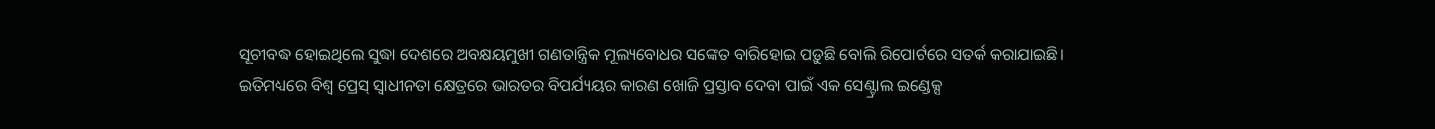ସୂଚୀବଦ୍ଧ ହୋଇଥିଲେ ସୁଦ୍ଧା ଦେଶରେ ଅବକ୍ଷୟମୁଖୀ ଗଣତାନ୍ତ୍ରିକ ମୂଲ୍ୟବୋଧର ସଙ୍କେତ ବାରିହୋଇ ପଡ଼ୁଛି ବୋଲି ରିପୋର୍ଟରେ ସତର୍କ କରାଯାଇଛି। ଇତିମଧ୍ୟରେ ବିଶ୍ୱ ପ୍ରେସ୍‌ ସ୍ବାଧୀନତା କ୍ଷେତ୍ରରେ ଭାରତର ବିପର୍ଯ୍ୟୟର କାରଣ ଖୋଜି ପ୍ରସ୍ତାବ ଦେବା ପାଇଁ ଏକ ସେଣ୍ଟ୍ରାଲ ଇଣ୍ଡେକ୍ସ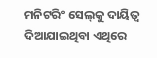ମନିଟରିଂ ସେଲ୍‌କୁ ଦାୟିତ୍ୱ ଦିଆଯାଇଥିବା ଏଥିରେ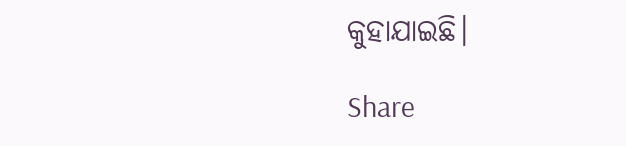କୁହାଯାଇଛି।

Share